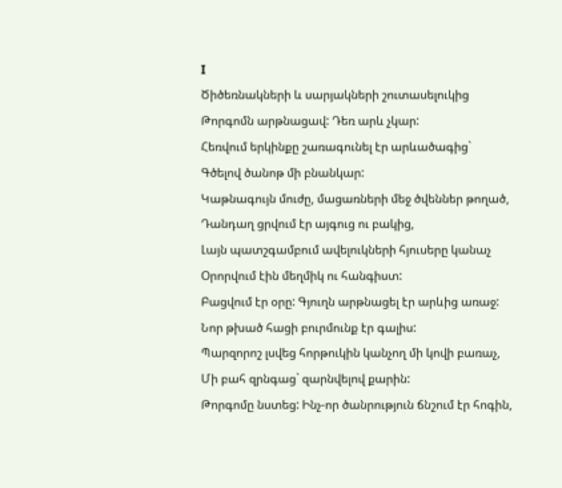I
Ծիծեռնակների և սարյակների շուտասելուկից
Թորգոմն արթնացավ: Դեռ արև չկար:
Հեռվում երկինքը շառագունել էր արևածագից`
Գծելով ծանոթ մի բնանկար:
Կաթնագույն մուժը, մացառների մեջ ծվեններ թողած,
Դանդաղ ցրվում էր այգուց ու բակից,
Լայն պատշգամբում ավելուկների հյուսերը կանաչ
Օրորվում էին մեղմիկ ու հանգիստ:
Բացվում էր օրը: Գյուղն արթնացել էր արևից առաջ:
Նոր թխած հացի բուրմունք էր գալիս:
Պարզորոշ լսվեց հորթուկին կանչող մի կովի բառաչ,
Մի բահ զրնգաց` զարնվելով քարին:
Թորգոմը նստեց: Ինչ-որ ծանրություն ճնշում էր հոգին,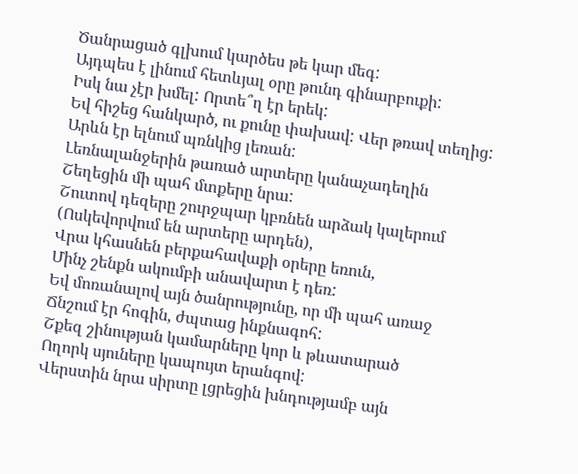Ծանրացած գլխում կարծես թե կար մեգ:
Այդպես է լինում հետևյալ օրը թունդ գինարբուքի:
Իսկ նա չէր խմել: Որտե՞ղ էր երեկ:
Եվ հիշեց հանկարծ, ու քունը փախավ: Վեր թռավ տեղից:
Արևն էր ելնում պռնկից լեռան:
Լեռնալանջերին թառած արտերը կանաչադեղին
Շեղեցին մի պահ մտքերը նրա:
Շուտով դեզերը շուրջպար կբռնեն արձակ կալերում
(Ոսկեվորվում են արտերը արդեն),
Վրա կհասնեն բերքահավաքի օրերը եռուն,
Մինչ շենքն ակումբի անավարտ է դեռ:
Եվ մոռանալով այն ծանրությունը, որ մի պահ առաջ
Ճնշում էր հոգին, ժպտաց ինքնագոհ:
Շքեզ շինության կամարները կոր և թևատարած
Ողորկ սյուները կապույտ երանգով:
Վերստին նրա սիրտը լցրեցին խնդությամբ այն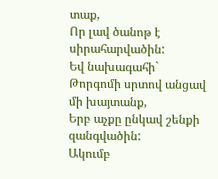տաք,
Որ լավ ծանոթ է սիրահարվածին:
Եվ նախագահի` Թորգոմի սրտով անցավ մի խայտանք,
Երբ աչքը ընկավ շենքի զանգվածին:
Ակումբ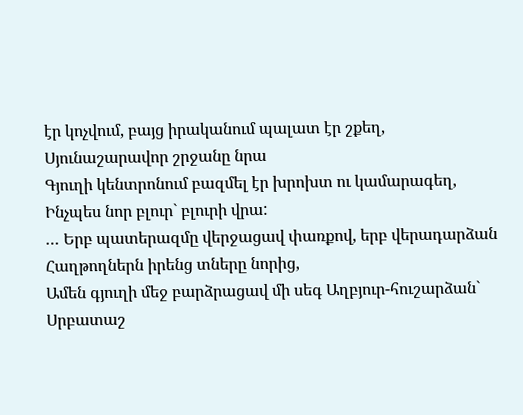էր կոչվում, բայց իրականում պալատ էր շքեղ,
Սյունաշարավոր շրջանը նրա
Գյուղի կենտրոնում բազմել էր խրոխտ ու կամարագեղ,
Ինչպես նոր բլուր` բլուրի վրա:
… Երբ պատերազմը վերջացավ փառքով, երբ վերադարձան
Հաղթողներն իրենց տները նորից,
Ամեն գյուղի մեջ բարձրացավ մի սեգ Աղբյուր-հուշարձան`
Սրբատաշ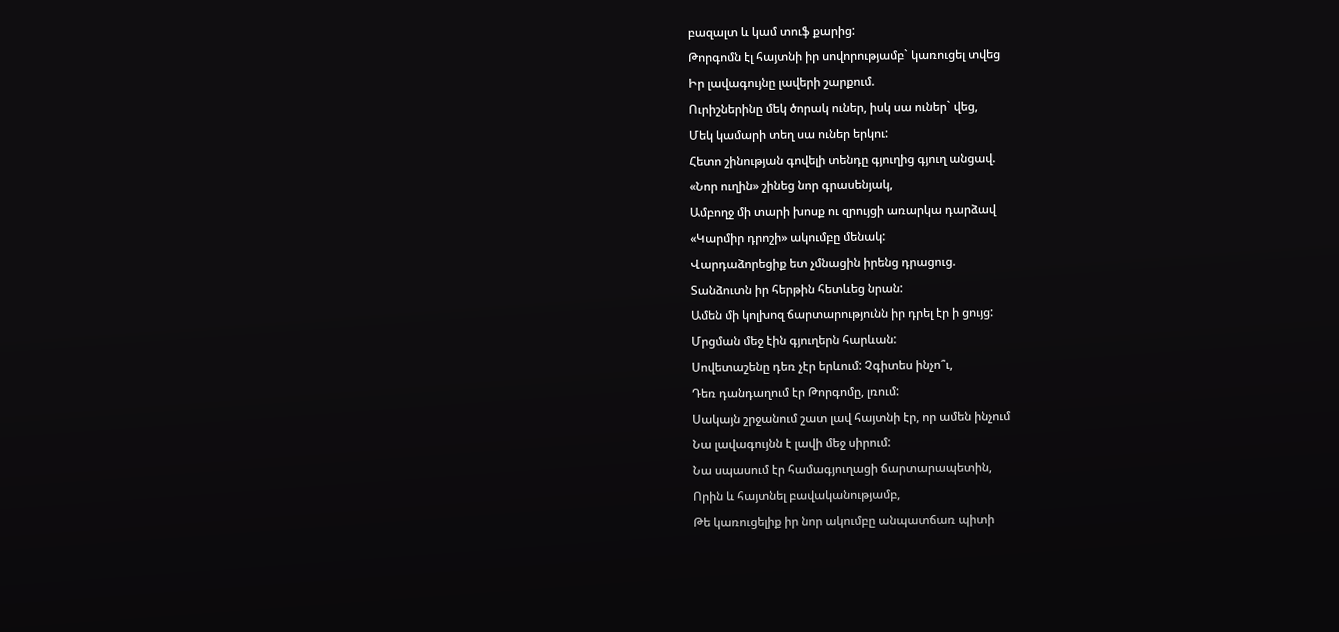բազալտ և կամ տուֆ քարից:
Թորգոմն էլ հայտնի իր սովորությամբ` կառուցել տվեց
Իր լավագույնը լավերի շարքում.
Ուրիշներինը մեկ ծորակ ուներ, իսկ սա ուներ` վեց,
Մեկ կամարի տեղ սա ուներ երկու:
Հետո շինության գովելի տենդը գյուղից գյուղ անցավ.
«Նոր ուղին» շինեց նոր գրասենյակ,
Ամբողջ մի տարի խոսք ու զրույցի առարկա դարձավ
«Կարմիր դրոշի» ակումբը մենակ:
Վարդաձորեցիք ետ չմնացին իրենց դրացուց.
Տանձուտն իր հերթին հետևեց նրան:
Ամեն մի կոլխոզ ճարտարությունն իր դրել էր ի ցույց:
Մրցման մեջ էին գյուղերն հարևան:
Սովետաշենը դեռ չէր երևում: Չգիտես ինչո՞ւ,
Դեռ դանդաղում էր Թորգոմը, լռում:
Սակայն շրջանում շատ լավ հայտնի էր, որ ամեն ինչում
Նա լավագույնն է լավի մեջ սիրում:
Նա սպասում էր համագյուղացի ճարտարապետին,
Որին և հայտնել բավականությամբ,
Թե կառուցելիք իր նոր ակումբը անպատճառ պիտի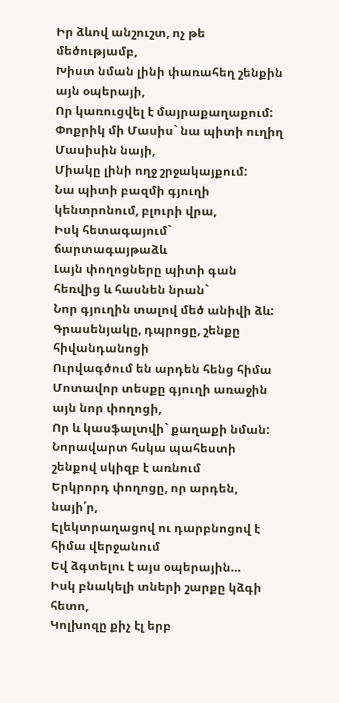Իր ձևով անշուշտ, ոչ թե մեծությամբ,
Խիստ նման լինի փառահեղ շենքին այն օպերայի,
Որ կառուցվել է մայրաքաղաքում:
Փոքրիկ մի Մասիս` նա պիտի ուղիղ Մասիսին նայի,
Միակը լինի ողջ շրջակայքում:
Նա պիտի բազմի գյուղի կենտրոնում, բլուրի վրա,
Իսկ հետագայում` ճարտագայթաձև
Լայն փողոցները պիտի գան հեռվից և հասնեն նրան`
Նոր գյուղին տալով մեծ անիվի ձև:
Գրասենյակը, դպրոցը, շենքը հիվանդանոցի
Ուրվագծում են արդեն հենց հիմա
Մոտավոր տեսքը գյուղի առաջին այն նոր փողոցի,
Որ և կասֆալտվի` քաղաքի նման:
Նորավարտ հսկա պահեստի շենքով սկիզբ է առնում
Երկրորդ փողոցը, որ արդեն, նայի՛ր,
Էլեկտրաղացով ու դարբնոցով է հիմա վերջանում
Եվ ձգտելու է այս օպերային…
Իսկ բնակելի տների շարքը կձգի հետո,
Կոլխոզը քիչ էլ երբ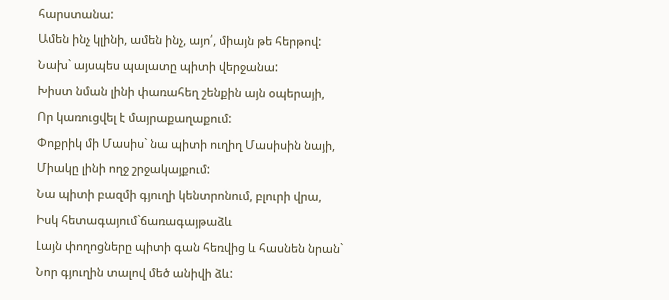հարստանա:
Ամեն ինչ կլինի, ամեն ինչ, այո՛, միայն թե հերթով:
Նախ` այսպես պալատը պիտի վերջանա:
Խիստ նման լինի փառահեղ շենքին այն օպերայի,
Որ կառուցվել է մայրաքաղաքում:
Փոքրիկ մի Մասիս` նա պիտի ուղիղ Մասիսին նայի,
Միակը լինի ողջ շրջակայքում:
Նա պիտի բազմի գյուղի կենտրոնում, բլուրի վրա,
Իսկ հետագայում`ճառագայթաձև
Լայն փողոցները պիտի գան հեռվից և հասնեն նրան`
Նոր գյուղին տալով մեծ անիվի ձև: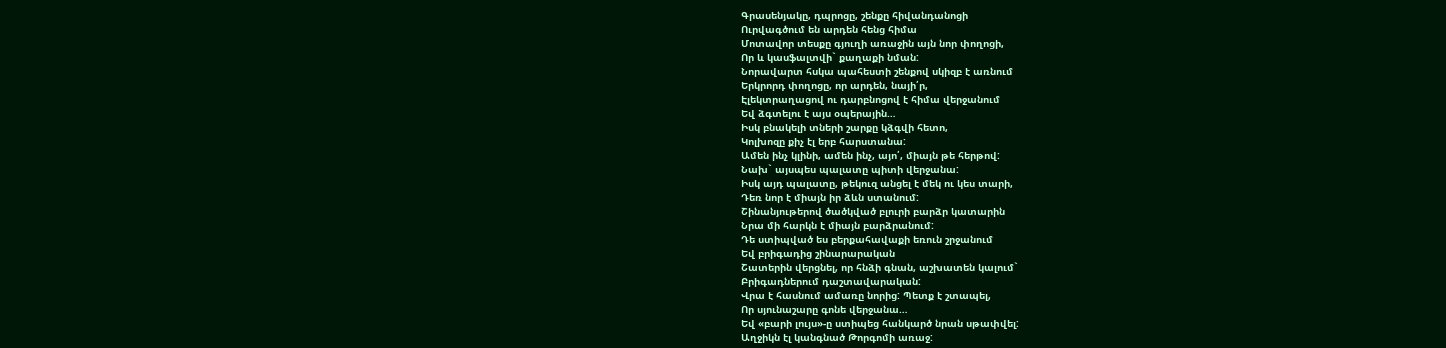Գրասենյակը, դպրոցը, շենքը հիվանդանոցի
Ուրվագծում են արդեն հենց հիմա
Մոտավոր տեսքը գյուղի առաջին այն նոր փողոցի,
Որ և կասֆալտվի` քաղաքի նման:
Նորավարտ հսկա պահեստի շենքով սկիզբ է առնում
Երկրորդ փողոցը, որ արդեն, նայի՛ր,
Էլեկտրաղացով ու դարբնոցով է հիմա վերջանում
Եվ ձգտելու է այս օպերային…
Իսկ բնակելի տների շարքը կձգվի հետո,
Կոլխոզը քիչ էլ երբ հարստանա:
Ամեն ինչ կլինի, ամեն ինչ, այո՛, միայն թե հերթով:
Նախ` այսպես պալատը պիտի վերջանա:
Իսկ այդ պալատը, թեկուզ անցել է մեկ ու կես տարի,
Դեռ նոր է միայն իր ձևն ստանում:
Շինանյութերով ծածկված բլուրի բարձր կատարին
Նրա մի հարկն է միայն բարձրանում:
Դե ստիպված ես բերքահավաքի եռուն շրջանում
Եվ բրիգադից շինարարական
Շատերին վերցնել, որ հնձի գնան, աշխատեն կալում`
Բրիգադներում դաշտավարական:
Վրա է հասնում ամառը նորից: Պետք է շտապել,
Որ սյունաշարը գոնե վերջանա…
Եվ «բարի լույս»-ը ստիպեց հանկարծ նրան սթափվել:
Աղջիկն էլ կանգնած Թորգոմի առաջ: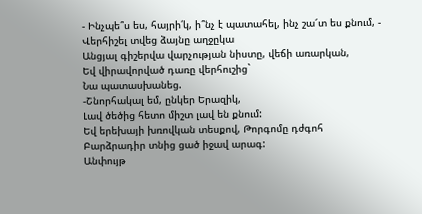- Ինչպե՞ս ես, հայրի՛կ, ի՞նչ է պատահել, ինչ շա՜տ ես քնում, -
Վերհիշել տվեց ձայնը աղջըկա
Անցյալ գիշերվա վարչության նիստը, վեճի առարկան,
Եվ վիրավորված դառը վերհուշից`
Նա պատասխանեց.
-Շնորհակալ եմ, ընկեր Երազիկ,
Լավ ծեծից հետո միշտ լավ են քնում:
Եվ երեխայի խռովկան տեսքով, Թորգոմը դժգոհ
Բարձրադիր տնից ցած իջավ արագ:
Անփույթ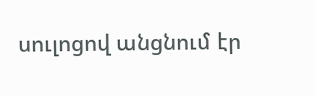սուլոցով անցնում էր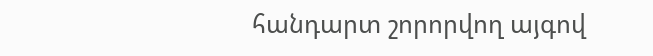հանդարտ շորորվող այգով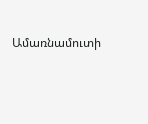Ամառնամուտի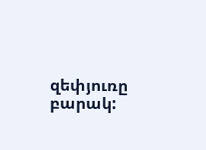զեփյուռը բարակ: